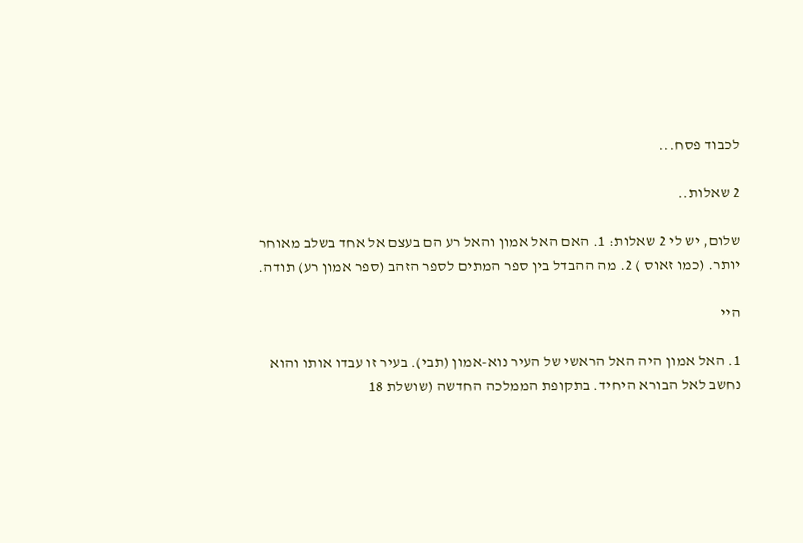לכבוד פסח...

2 שאלות..

שלום, יש לי 2 שאלות: 1. האם האל אמון והאל רע הם בעצם אל אחד בשלב מאוחר יותר. (כמו זאוס ) 2. מה ההבדל בין ספר המתים לספר הזהב (ספר אמון רע) תודה.

היי

1. האל אמון היה האל הראשי של העיר נוא-אמון (תבי). בעיר זו עבדו אותו והוא נחשב לאל הבורא היחיד. בתקופת הממלכה החדשה (שושלת 18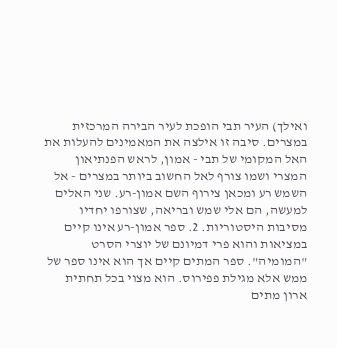ואילך) העיר תבי הופכת לעיר הבירה המרכזית במצרים. סיבה זו אילצה את המאמינים להעלות את האל המקומי של תבי - אמון, לראש הפנתיאון המצרי ושמו צורף לאל החשוב ביותר במצרים - אל השמש רע ומכאן צירוף השם אמון-רע. שני האלים למעשה, הם אלי שמש ובריאה, שצורפו יחדיו מסיבות היסטוריות. 2. ספר אמון-רע אינו קיים במציאות והוא פרי דמיונם של יוצרי הסרט "המומיה". ספר המתים קיים אך הוא אינו ספר של ממש אלא מגילת פפירוס. הוא מצוי בכל תחתית ארון מתים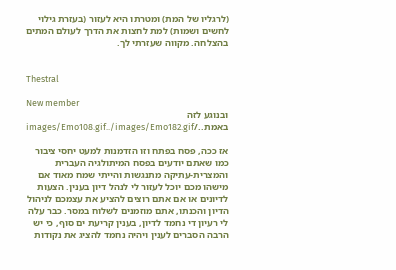(לרגליו של המת) ומטרתו היא לעזור (בעזרת גילוי לחשים ושמות) למת לחצות את הדרך לעולם המתים בהצלחה. מקווה שעזרתי לך.


Thestral

New member
ובנוגע לזה באמת../images/Emo108.gif../images/Emo182.gif

אז ככה, פסח בפתח וזו הזדמנות למעט יחסי ציבור
כמו שאתם יודעים בפסח המיתולגיה העברית והמצרית-עתיקה מתנגשות והייתי שמח מאוד אם מישהו מכם יוכל לעזור לי לנהל דיון בענין. הצעות לדיונים או אם אתם רוצים להציע את עצמכם לניהול הדיון והכנתו, אתם מוזמנים לשלוח במסר. כבר עלה לי רעיון די נחמד לדיון, בענין קריעת ים סוף, כי יש הרבה הסברים לענין ויהיה נחמד להציג את נקודות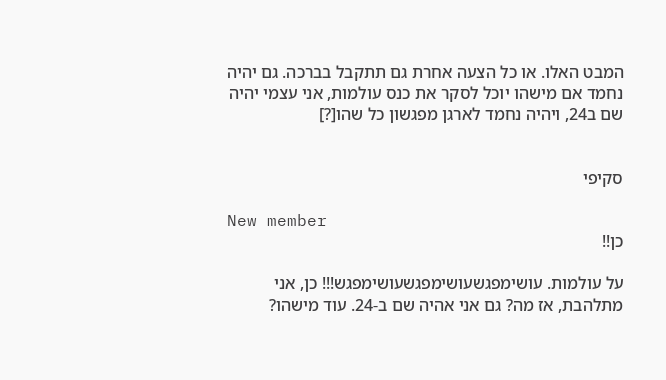המבט האלו. או כל הצעה אחרת גם תתקבל בברכה. גם יהיה נחמד אם מישהו יוכל לסקר את כנס עולמות, אני עצמי יהיה שם ב24, ויהיה נחמד לארגן מפגשון כל שהו[?]


סקיפי

New member
כן!!

על עולמות. עושימפגשעושימפגשעושימפגש!!! כן, אני מתלהבת, אז מה? גם אני אהיה שם ב-24. עוד מישהו?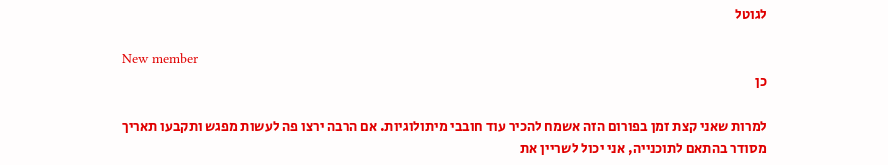לגוטל

New member
כן

למרות שאני קצת זמן בפורום הזה אשמח להכיר עוד חובבי מיתולוגיות. אם הרבה ירצו פה לעשות מפגש ותקבעו תאריך מסודר בהתאם לתוכנייה, אני יכול לשריין את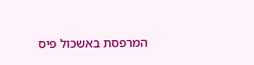המרפסת באשכול פיס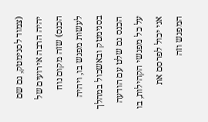(צמוד לסנימטק, גם שם יהיה הרבה אירועים של הכנס) שזה מקום נוח לעשות מפגש בו, ויהיה בסנימטק ובאשכול במהלך הכנס גם שלט עם הודעה על כל מפגשי הקהילות, בו אני יכול לפרסם את המפגש וזה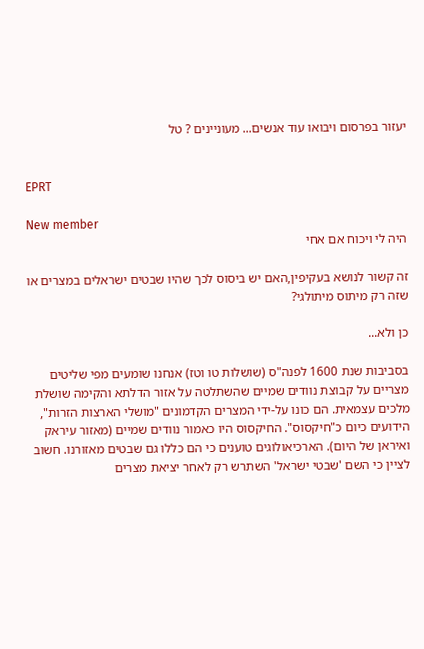יעזור בפרסום ויבואו עוד אנשים... מעוניינים ? טל


EPRT

New member
היה לי ויכוח אם אחי

זה קשור לנושא בעקיפין,האם יש ביסוס לכך שהיו שבטים ישראלים במצרים או שזה רק מיתוס מיתולגי?

כן ולא...

בסביבות שנת 1600 לפנה"ס (שושלות טו וטז) אנחנו שומעים מפי שליטים מצריים על קבוצת נוודים שמיים שהשתלטה על אזור הדלתא והקימה שושלת מלכים עצמאית. הם כונו על-ידי המצרים הקדמונים "מושלי הארצות הזרות", הידועים כיום כ"חיקסוס". החיקסוס היו כאמור נוודים שמיים (מאזור עיראק ואיראן של היום). הארכיאולוגים טוענים כי הם כללו גם שבטים מאזורנו. חשוב לציין כי השם 'שבטי ישראל' השתרש רק לאחר יציאת מצרים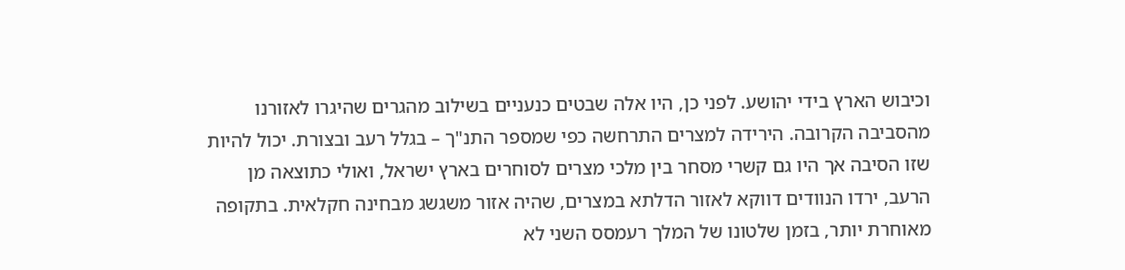וכיבוש הארץ בידי יהושע. לפני כן, היו אלה שבטים כנעניים בשילוב מהגרים שהיגרו לאזורנו מהסביבה הקרובה. הירידה למצרים התרחשה כפי שמספר התנ"ך – בגלל רעב ובצורת. יכול להיות שזו הסיבה אך היו גם קשרי מסחר בין מלכי מצרים לסוחרים בארץ ישראל, ואולי כתוצאה מן הרעב, ירדו הנוודים דווקא לאזור הדלתא במצרים, שהיה אזור משגשג מבחינה חקלאית. בתקופה מאוחרת יותר, בזמן שלטונו של המלך רעמסס השני לא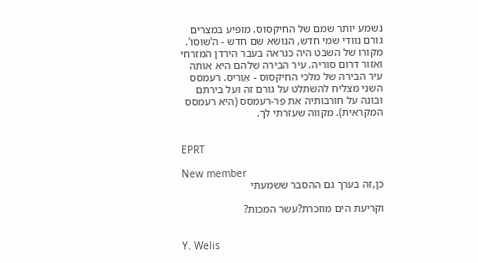נשמע יותר שמם של החיקסוס. מופיע במצרים גורם נוודי שמי חדש, הנושא שם חדש - ה'שוֹסוּ'. מקורו של השבט היה כנראה בעבר הירדן המזרחי ואזור דרום סוריה. עיר הבירה שלהם היא אותה עיר הבירה של מלכי החיקסוס - אַוַרִיס. רעמסס השני מצליח להשתלט על גורם זה ועל בירתם ובונה על חורבותיה את פֶּר-רעמסס (היא רעמסס המקראית). מקווה שעזרתי לך.


EPRT

New member
כן,זה בערך גם ההסבר ששמעתי

וקריעת הים מוזכרת?עשר המכות?


Y. Welis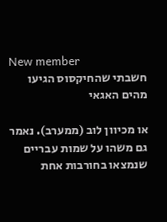New member
חשבתי שהחיקסוס הגיעו מהים האגאי

או מכיוון לוב (ממערב). נאמר גם משהו על שמות עבריים שנמצאו בחורבות אחת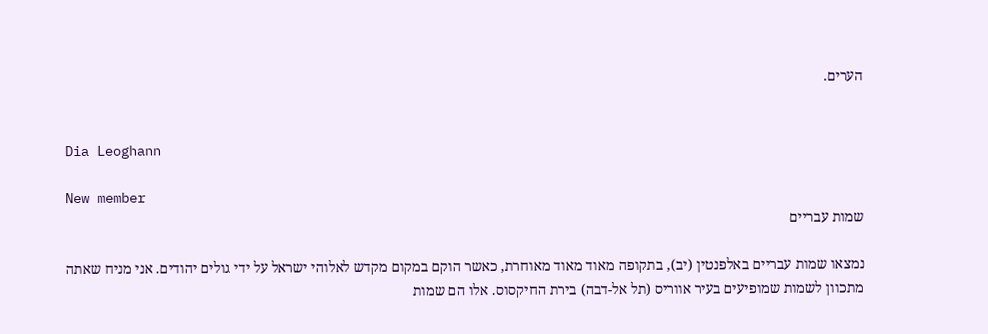הערים.


Dia Leoghann

New member
שמות עבריים

נמצאו שמות עבריים באלפנטין (יב), בתקופה מאוד מאוד מאוחרת, כאשר הוקם במקום מקדש לאלוהי ישראל על ידי גולים יהודים. אני מניח שאתה מתכוון לשמות שמופיעים בעיר אווריס (תל אל-דבה) בירת החיקסוס. אלו הם שמות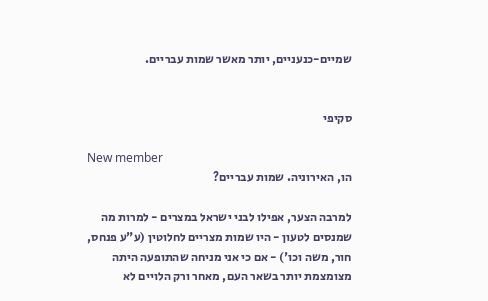שמיים-כנעניים, יותר מאשר שמות עבריים.


סקיפי

New member
הו, האירוניה. שמות עבריים?

למרבה הצער, אפילו לבני ישראל במצרים - למרות מה שמנסים לטעון - היו שמות מצריים לחלוטין (ע"ע פנחס, חור, משה וכו') - אם כי אני מניחה שהתופעה היתה מצומצמת יותר בשאר העם, מאחר ורק הלויים לא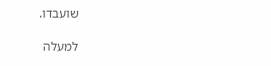שועבדו.

למעלה